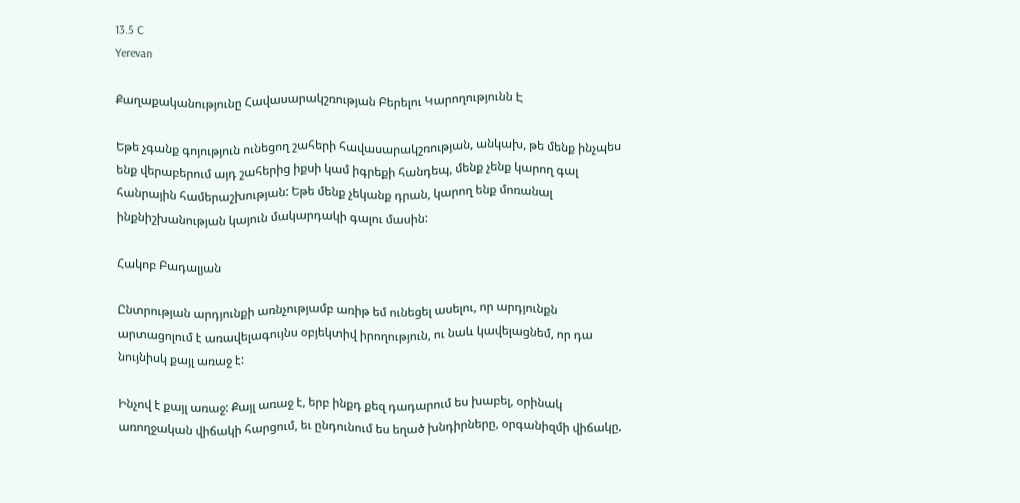13.5 C
Yerevan

Քաղաքականությունը Հավասարակշռության Բերելու Կարողությունն Է

Եթե չգանք գոյություն ունեցող շահերի հավասարակշռության, անկախ, թե մենք ինչպես ենք վերաբերում այդ շահերից իքսի կամ իգրեքի հանդեպ, մենք չենք կարող գալ հանրային համերաշխության: Եթե մենք չեկանք դրան, կարող ենք մոռանալ ինքնիշխանության կայուն մակարդակի գալու մասին:

Հակոբ Բադալյան

Ընտրության արդյունքի առնչությամբ առիթ եմ ունեցել ասելու, որ արդյունքն արտացոլում է առավելագույնս օբյեկտիվ իրողություն, ու նաև կավելացնեմ, որ դա նույնիսկ քայլ առաջ է:

Ինչով է քայլ առաջ: Քայլ առաջ է, երբ ինքդ քեզ դադարում ես խաբել, օրինակ առողջական վիճակի հարցում, եւ ընդունում ես եղած խնդիրները, օրգանիզմի վիճակը,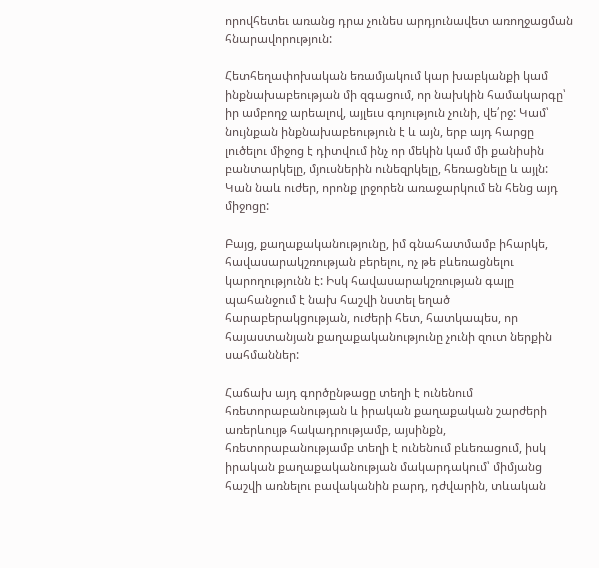որովհետեւ առանց դրա չունես արդյունավետ առողջացման հնարավորություն:

Հետհեղափոխական եռամյակում կար խաբկանքի կամ ինքնախաբեության մի զգացում, որ նախկին համակարգը՝ իր ամբողջ արեալով, այլեւս գոյություն չունի, վե՛րջ: Կամ՝ նույնքան ինքնախաբեություն է և այն, երբ այդ հարցը լուծելու միջոց է դիտվում ինչ որ մեկին կամ մի քանիսին բանտարկելը, մյուսներին ունեզրկելը, հեռացնելը և այլն: Կան նաև ուժեր, որոնք լրջորեն առաջարկում են հենց այդ միջոցը:

Բայց, քաղաքականությունը, իմ գնահատմամբ իհարկե, հավասարակշռության բերելու, ոչ թե բևեռացնելու կարողությունն է: Իսկ հավասարակշռության գալը պահանջում է նախ հաշվի նստել եղած հարաբերակցության, ուժերի հետ, հատկապես, որ հայաստանյան քաղաքականությունը չունի զուտ ներքին սահմաններ:

Հաճախ այդ գործընթացը տեղի է ունենում հռետորաբանության և իրական քաղաքական շարժերի առերևույթ հակադրությամբ, այսինքն, հռետորաբանությամբ տեղի է ունենում բևեռացում, իսկ իրական քաղաքականության մակարդակում՝ միմյանց հաշվի առնելու բավականին բարդ, դժվարին, տևական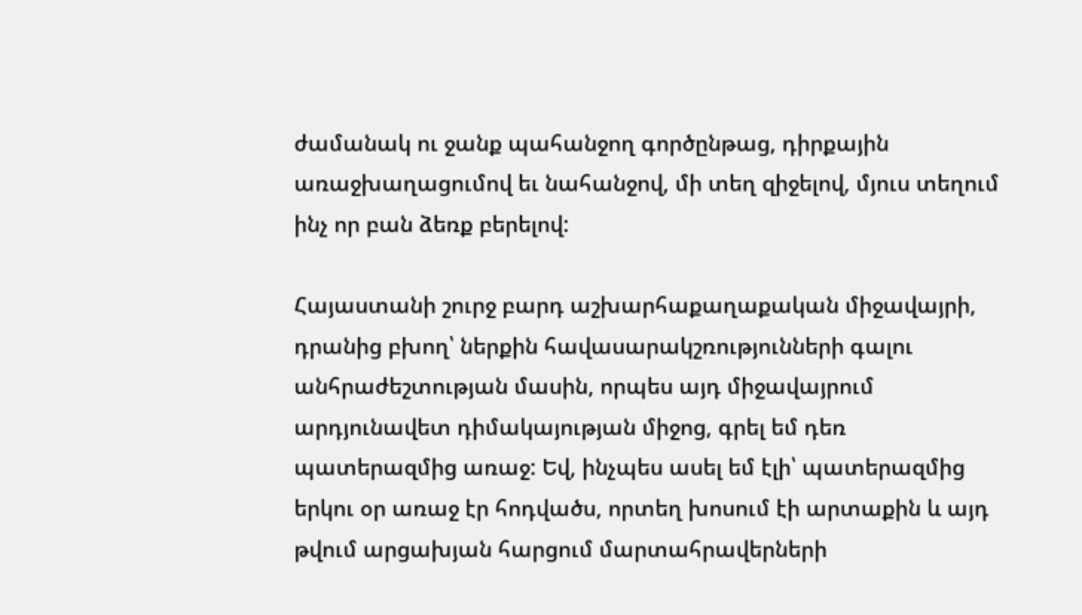ժամանակ ու ջանք պահանջող գործընթաց, դիրքային առաջխաղացումով եւ նահանջով, մի տեղ զիջելով, մյուս տեղում ինչ որ բան ձեռք բերելով:

Հայաստանի շուրջ բարդ աշխարհաքաղաքական միջավայրի, դրանից բխող՝ ներքին հավասարակշռությունների գալու անհրաժեշտության մասին, որպես այդ միջավայրում արդյունավետ դիմակայության միջոց, գրել եմ դեռ պատերազմից առաջ: Եվ, ինչպես ասել եմ էլի՝ պատերազմից երկու օր առաջ էր հոդվածս, որտեղ խոսում էի արտաքին և այդ թվում արցախյան հարցում մարտահրավերների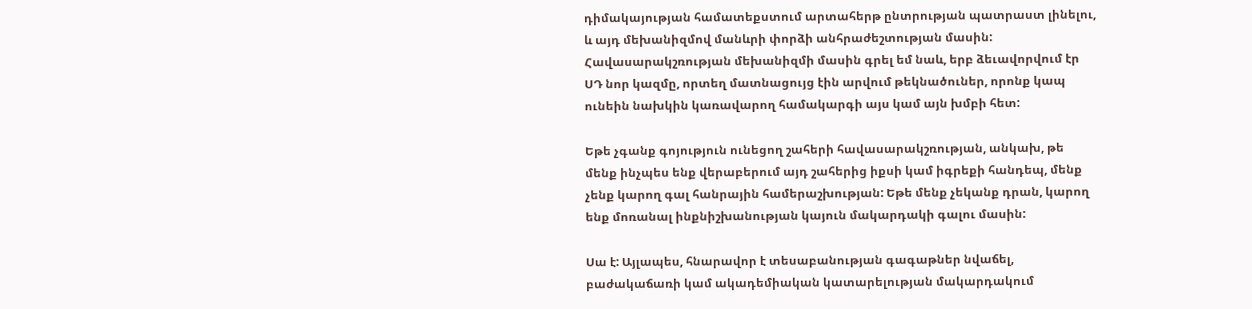դիմակայության համատեքստում արտահերթ ընտրության պատրաստ լինելու, և այդ մեխանիզմով մանևրի փորձի անհրաժեշտության մասին: Հավասարակշռության մեխանիզմի մասին գրել եմ նաև, երբ ձեւավորվում էր ՍԴ նոր կազմը, որտեղ մատնացույց էին արվում թեկնածուներ, որոնք կապ ունեին նախկին կառավարող համակարգի այս կամ այն խմբի հետ:

Եթե չգանք գոյություն ունեցող շահերի հավասարակշռության, անկախ, թե մենք ինչպես ենք վերաբերում այդ շահերից իքսի կամ իգրեքի հանդեպ, մենք չենք կարող գալ հանրային համերաշխության: Եթե մենք չեկանք դրան, կարող ենք մոռանալ ինքնիշխանության կայուն մակարդակի գալու մասին:

Սա է: Այլապես, հնարավոր է տեսաբանության գագաթներ նվաճել, բաժակաճառի կամ ակադեմիական կատարելության մակարդակում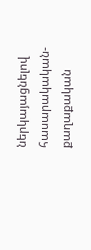ներկայացնելով հասարակական-քաղաքական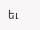եւ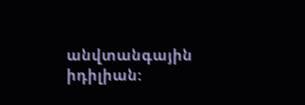անվտանգային իդիլիան: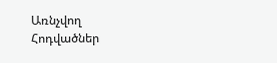Առնչվող Հոդվածներ